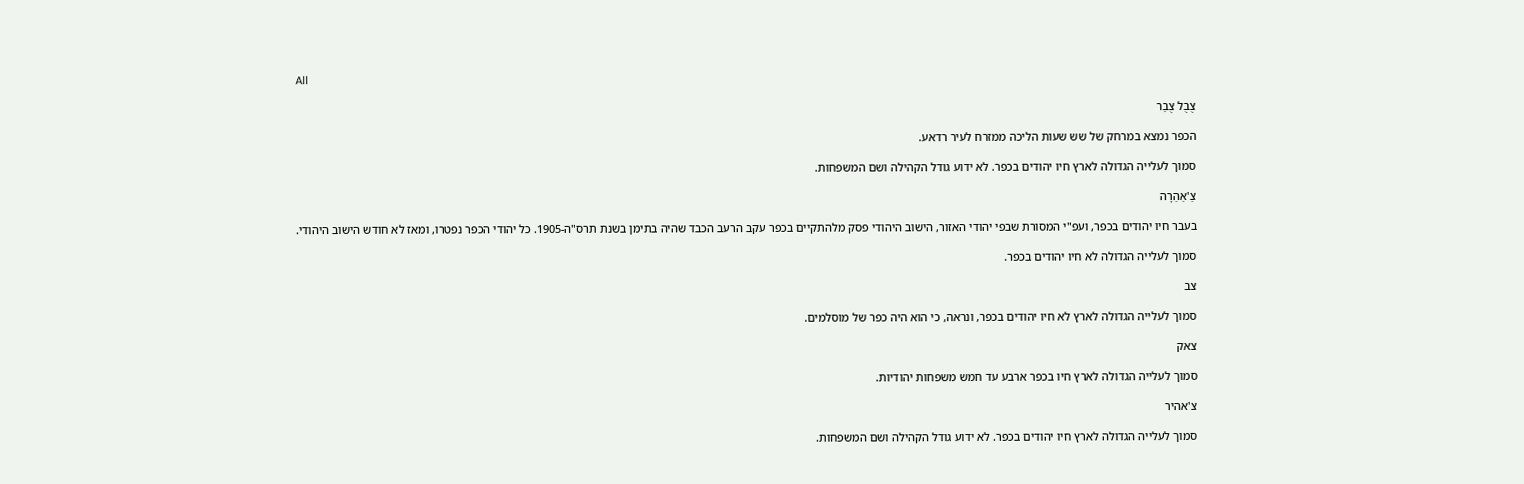All

צֻבֻל צֻבַר

הכפר נמצא במרחק של שש שעות הליכה ממזרח לעיר רדאע.

סמוך לעלייה הגדולה לארץ חיו יהודים בכפר. לא ידוע גודל הקהילה ושם המשפחות.

צַ'אַהַרָה

בעבר חיו יהודים בכפר, ועפ"י המסורת שבפי יהודי האזור, הישוב היהודי פסק מלהתקיים בכפר עקב הרעב הכבד שהיה בתימן בשנת תרס"ה-1905. כל יהודי הכפר נפטרו, ומאז לא חודש הישוב היהודי.

סמוך לעלייה הגדולה לא חיו יהודים בכפר.

צב

סמוך לעלייה הגדולה לארץ לא חיו יהודים בכפר, ונראה, כי הוא היה כפר של מוסלמים.

צאק

סמוך לעלייה הגדולה לארץ חיו בכפר ארבע עד חמש משפחות יהודיות.

צ'אהיר

סמוך לעלייה הגדולה לארץ חיו יהודים בכפר. לא ידוע גודל הקהילה ושם המשפחות.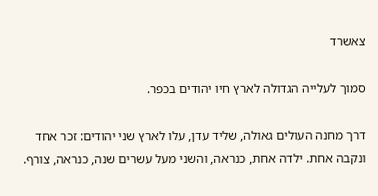צאשרד

סמוך לעלייה הגדולה לארץ חיו יהודים בכפר.

דרך מחנה העולים גאולה, שליד עדן, עלו לארץ שני יהודים: זכר אחד ונקבה אחת. ילדה אחת, כנראה, והשני מעל עשרים שנה, כנראה, צורף.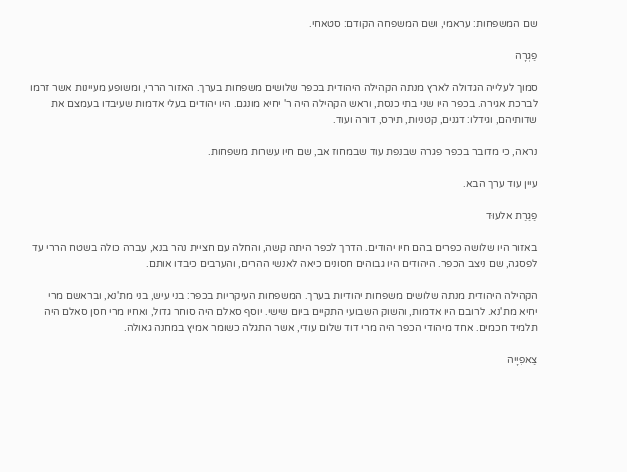שם המשפחות: עראמי, ושם המשפחה הקודם: סטאחי.

פַגְרָה

סמוך לעלייה הגדולה לארץ מנתה הקהילה היהודית בכפר שלושים משפחות בערך. האזור הררי, ומשופע מעיינות אשר זרמו לברכת אגירה. בכפר היו שני בתי כנסת, וראש הקהילה היה ר' יחיא מונגם. היו יהודים בעלי אדמות שעיבדו בעמצם את שדותיהם, וגידלו: דגנים, קטניות, תירס, דורה ועוד.

נראה, כי מדובר בכפר פגרה שבנפת עוד שבמחוז אב, שם חיו עשרות משפחות.

עיין עוד ערך הבא.

פַגַרַת אלעוּד

באזור היו שלושה כפרים בהם חיו יהודים. הדרך לכפר היתה קשה, והחלה עם חציית נהר בנא, עברה כולה בשטח הררי עד לפסגה, שם ניצב הכפר. היהודים היו גבוהים חסונים כיאה לאנשי ההרים, והערבים כיבדו אותם.

הקהילה היהודית מנתה שלושים משפחות יהודיות בערך. המשפחות העיקריות בכפר: בני עיש, בני מת'נא, ובראשם מרי יחיא מת'נא. לרובם היו אדמות, והשוק השבועי התקיים ביום שישי. יוסף סאלם היה סוחר גדול, ואחיו מרי חסן סאלם היה תלמיד חכמים. אחד מיהודי הכפר היה מרי דוד שלום עודי, אשר התגלה כשומר אמיץ במחנה גאולה.

צַאפִיָיה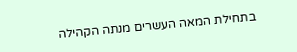בתחילת המאה העשרים מנתה הקהילה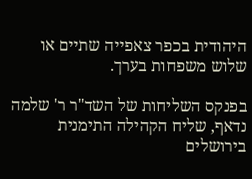היהודית בכפר צאפייה שתיים או שלוש משפחות בערך.

בפנקס השליחות של השד"ר ר' שלמה נדאף, שליח הקהילה התימנית בירושלים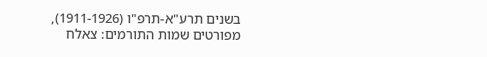בשנים תרע"א-תרפ"ו (1911-1926), מפורטים שמות התורמים: צאלח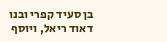בן סעיד קפרי ובנו דאוד ריאל, ויוסף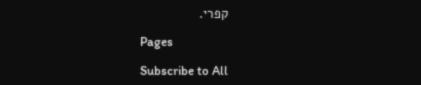קפרי.

Pages

Subscribe to All